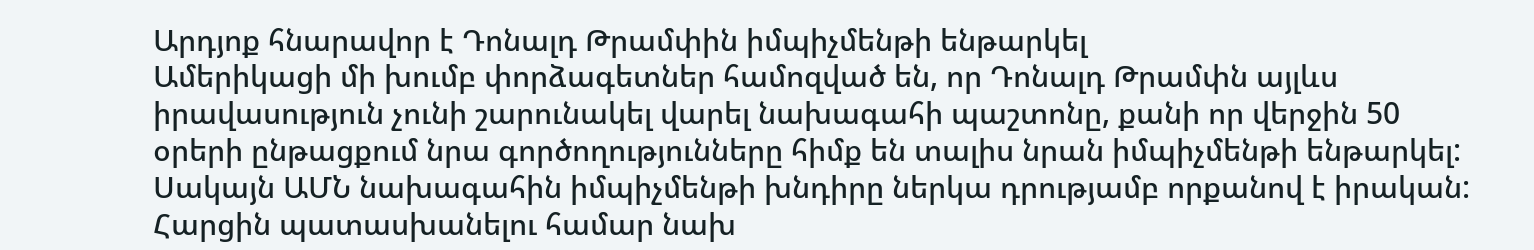Արդյոք հնարավոր է Դոնալդ Թրամփին իմպիչմենթի ենթարկել
Ամերիկացի մի խումբ փորձագետներ համոզված են, որ Դոնալդ Թրամփն այլևս իրավասություն չունի շարունակել վարել նախագահի պաշտոնը, քանի որ վերջին 50 օրերի ընթացքում նրա գործողությունները հիմք են տալիս նրան իմպիչմենթի ենթարկել:
Սակայն ԱՄՆ նախագահին իմպիչմենթի խնդիրը ներկա դրությամբ որքանով է իրական: Հարցին պատասխանելու համար նախ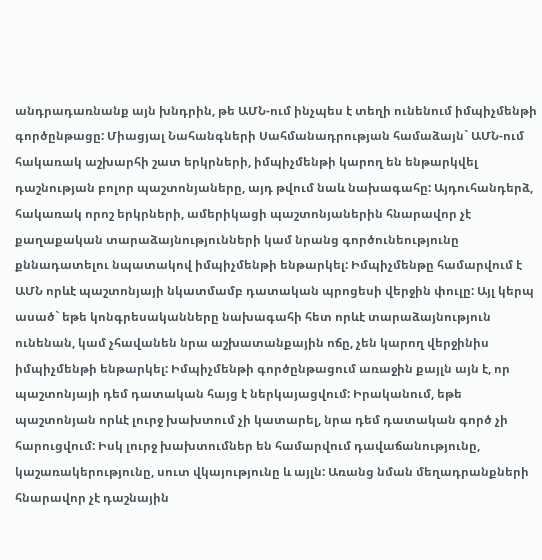անդրադառնանք այն խնդրին, թե ԱՄՆ-ում ինչպես է տեղի ունենում իմպիչմենթի գործընթացը: Միացյալ Նահանգների Սահմանադրության համաձայն` ԱՄՆ-ում հակառակ աշխարհի շատ երկրների, իմպիչմենթի կարող են ենթարկվել դաշնության բոլոր պաշտոնյաները, այդ թվում նաև նախագահը: Այդուհանդերձ, հակառակ որոշ երկրների, ամերիկացի պաշտոնյաներին հնարավոր չէ քաղաքական տարաձայնությունների կամ նրանց գործունեությունը քննադատելու նպատակով իմպիչմենթի ենթարկել: Իմպիչմենթը համարվում է ԱՄՆ որևէ պաշտոնյայի նկատմամբ դատական պրոցեսի վերջին փուլը: Այլ կերպ ասած` եթե կոնգրեսականները նախագահի հետ որևէ տարաձայնություն ունենան, կամ չհավանեն նրա աշխատանքային ոճը, չեն կարող վերջինիս իմպիչմենթի ենթարկել: Իմպիչմենթի գործընթացում առաջին քայլն այն է, որ պաշտոնյայի դեմ դատական հայց է ներկայացվում: Իրականում, եթե պաշտոնյան որևէ լուրջ խախտում չի կատարել, նրա դեմ դատական գործ չի հարուցվում: Իսկ լուրջ խախտումներ են համարվում դավաճանությունը, կաշառակերությունը, սուտ վկայությունը և այլն: Առանց նման մեղադրանքների հնարավոր չէ դաշնային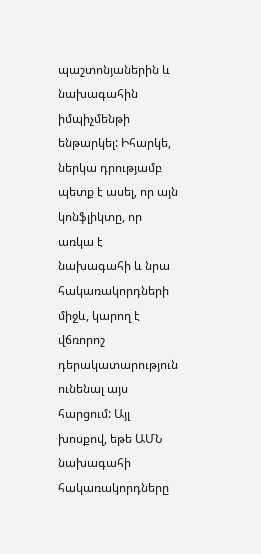պաշտոնյաներին և նախագահին իմպիչմենթի ենթարկել: Իհարկե, ներկա դրությամբ պետք է ասել, որ այն կոնֆլիկտը, որ առկա է նախագահի և նրա հակառակորդների միջև, կարող է վճռորոշ դերակատարություն ունենալ այս հարցում: Այլ խոսքով, եթե ԱՄՆ նախագահի հակառակորդները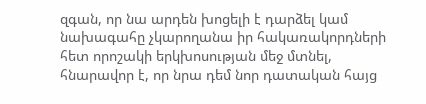զգան, որ նա արդեն խոցելի է դարձել կամ նախագահը չկարողանա իր հակառակորդների հետ որոշակի երկխոսության մեջ մտնել, հնարավոր է, որ նրա դեմ նոր դատական հայց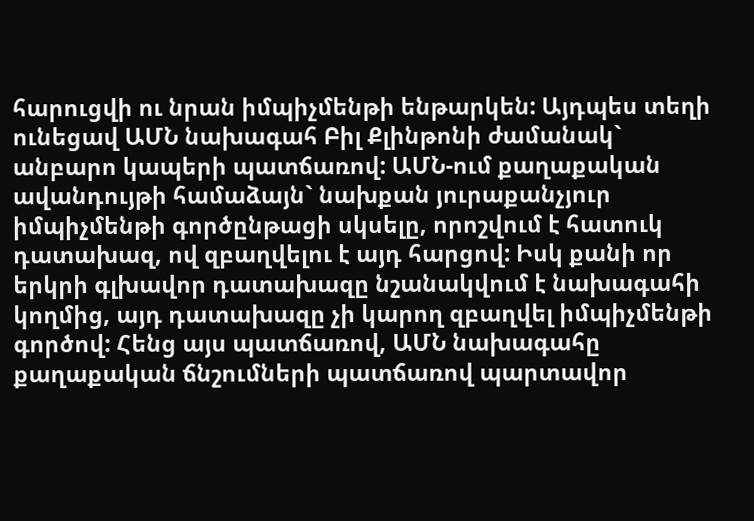հարուցվի ու նրան իմպիչմենթի ենթարկեն: Այդպես տեղի ունեցավ ԱՄՆ նախագահ Բիլ Քլինթոնի ժամանակ` անբարո կապերի պատճառով: ԱՄՆ-ում քաղաքական ավանդույթի համաձայն` նախքան յուրաքանչյուր իմպիչմենթի գործընթացի սկսելը, որոշվում է հատուկ դատախազ, ով զբաղվելու է այդ հարցով: Իսկ քանի որ երկրի գլխավոր դատախազը նշանակվում է նախագահի կողմից, այդ դատախազը չի կարող զբաղվել իմպիչմենթի գործով: Հենց այս պատճառով, ԱՄՆ նախագահը քաղաքական ճնշումների պատճառով պարտավոր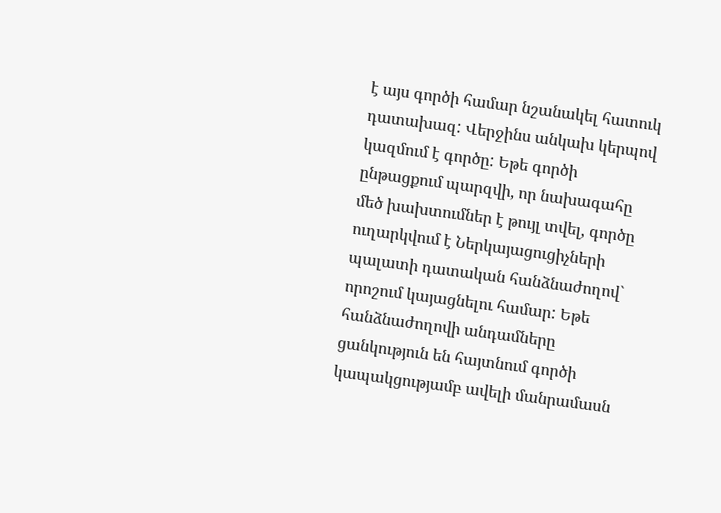է այս գործի համար նշանակել հատուկ դատախազ: Վերջինս անկախ կերպով կազմում է գործը: Եթե գործի ընթացքում պարզվի, որ նախագահը մեծ խախտումներ է թույլ տվել, գործը ուղարկվում է Ներկայացուցիչների պալատի դատական հանձնաժողով` որոշում կայացնելու համար: Եթե հանձնաժողովի անդամները ցանկություն են հայտնում գործի կապակցությամբ ավելի մանրամասն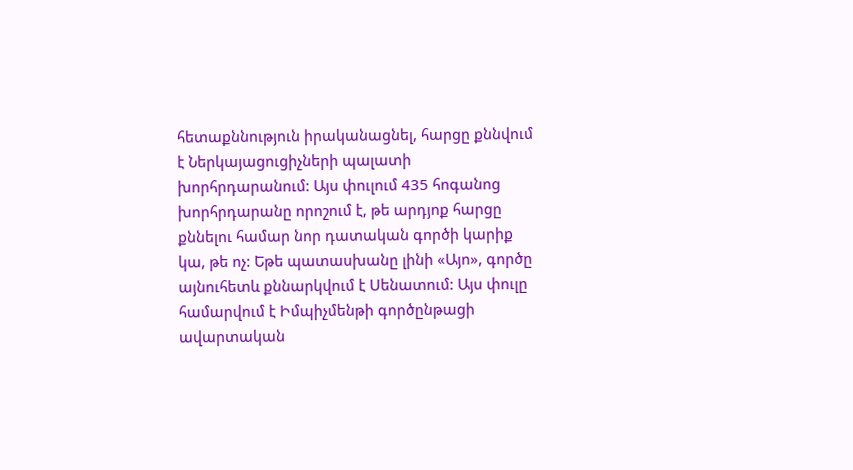հետաքննություն իրականացնել, հարցը քննվում է Ներկայացուցիչների պալատի խորհրդարանում: Այս փուլում 435 հոգանոց խորհրդարանը որոշում է, թե արդյոք հարցը քննելու համար նոր դատական գործի կարիք կա, թե ոչ: Եթե պատասխանը լինի «Այո», գործը այնուհետև քննարկվում է Սենատում: Այս փուլը համարվում է Իմպիչմենթի գործընթացի ավարտական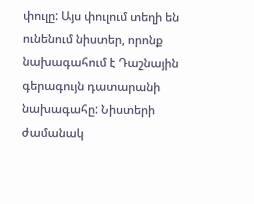փուլը: Այս փուլում տեղի են ունենում նիստեր, որոնք նախագահում է Դաշնային գերագույն դատարանի նախագահը: Նիստերի ժամանակ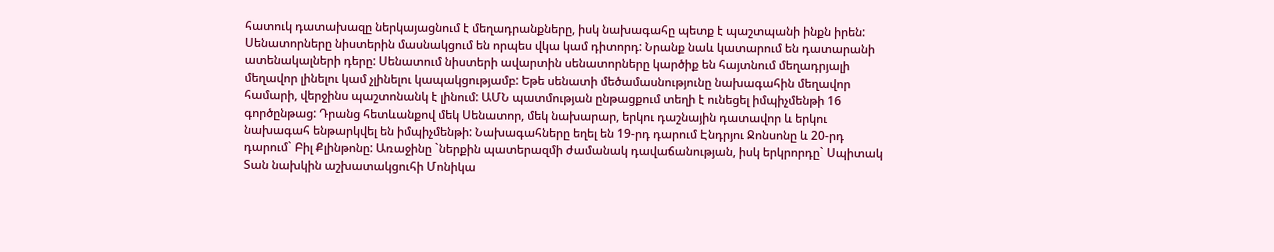հատուկ դատախազը ներկայացնում է մեղադրանքները, իսկ նախագահը պետք է պաշտպանի ինքն իրեն: Սենատորները նիստերին մասնակցում են որպես վկա կամ դիտորդ: Նրանք նաև կատարում են դատարանի ատենակալների դերը: Սենատում նիստերի ավարտին սենատորները կարծիք են հայտնում մեղադրյալի մեղավոր լինելու կամ չլինելու կապակցությամբ: Եթե սենատի մեծամասնությունը նախագահին մեղավոր համարի, վերջինս պաշտոնանկ է լինում: ԱՄՆ պատմության ընթացքում տեղի է ունեցել իմպիչմենթի 16 գործընթաց: Դրանց հետևանքով մեկ Սենատոր, մեկ նախարար, երկու դաշնային դատավոր և երկու նախագահ ենթարկվել են իմպիչմենթի: Նախագահները եղել են 19-րդ դարում Էնդրյու Ջոնսոնը և 20-րդ դարում` Բիլ Քլինթոնը: Առաջինը `ներքին պատերազմի ժամանակ դավաճանության, իսկ երկրորդը` Սպիտակ Տան նախկին աշխատակցուհի Մոնիկա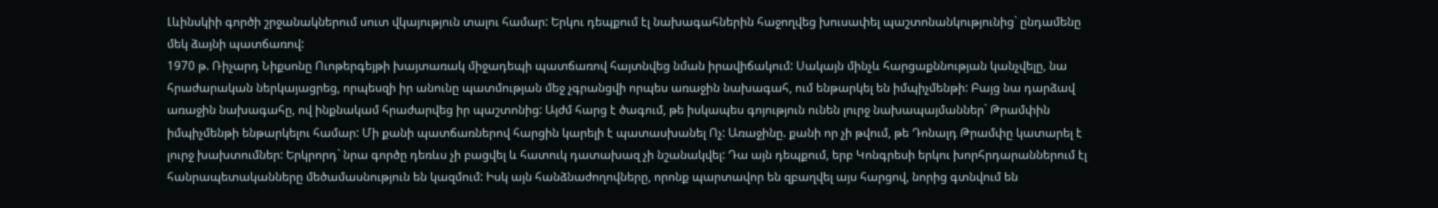Լևինսկիի գործի շրջանակներում սուտ վկայություն տալու համար: Երկու դեպքում էլ նախագահներին հաջողվեց խուսափել պաշտոնանկությունից` ընդամենը մեկ ձայնի պատճառով:
1970 թ. Ռիչարդ Նիքսոնը Ուոթերգեյթի խայտառակ միջադեպի պատճառով հայտնվեց նման իրավիճակում: Սակայն մինչև հարցաքննության կանչվելը, նա հրաժարական ներկայացրեց, որպեսզի իր անունը պատմության մեջ չգրանցվի որպես առաջին նախագահ, ում ենթարկել են իմպիչմենթի: Բայց նա դարձավ առաջին նախագահը, ով ինքնակամ հրաժարվեց իր պաշտոնից: Այժմ հարց է ծագում, թե իսկապես գոյություն ունեն լուրջ նախապայմաններ` Թրամփին իմպիչմենթի ենթարկելու համար: Մի քանի պատճառներով հարցին կարելի է պատասխանել Ոչ: Առաջինը. քանի որ չի թվում, թե Դոնալդ Թրամփը կատարել է լուրջ խախտումներ: Երկրորդ` նրա գործը դեռևս չի բացվել և հատուկ դատախազ չի նշանակվել: Դա այն դեպքում, երբ Կոնգրեսի երկու խորհրդարաններում էլ հանրապետականները մեծամասնություն են կազմում: Իսկ այն հանձնաժողովները, որոնք պարտավոր են զբաղվել այս հարցով, նորից գտնվում են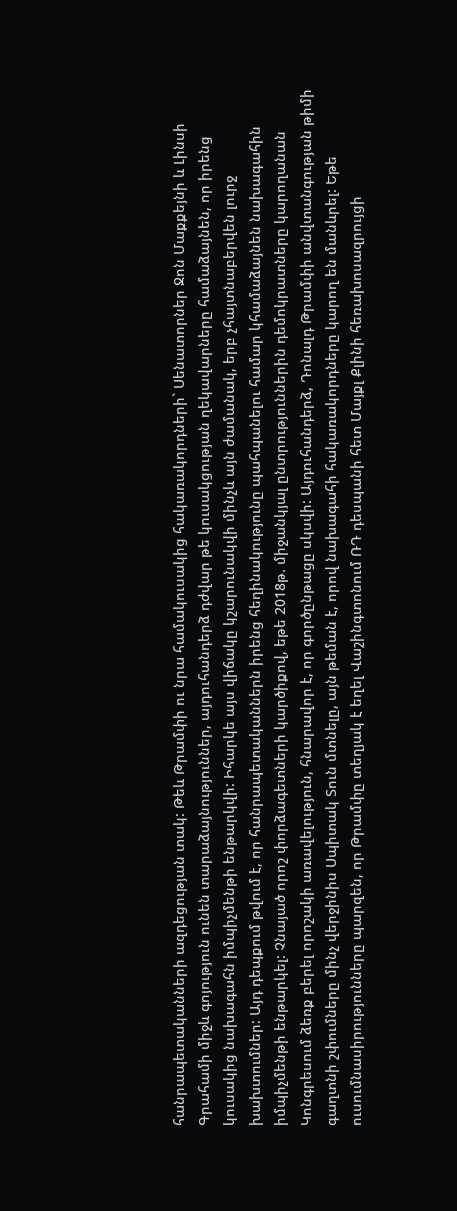հանրապետականների ազդեցության տակ: Թեև Թրամփի ու նրա համակուսակից հակառակորդների` Սենատորներ Ջոն Մաքքեյնի և Լինսի Գրահամի միջև գոյություն ունեն տարաձայնություններ, այդուհանդերձ դժվար թե կուսակցության ղեկավարները համաձայնեն, որ իրենց կուսակից նախագահն իմպիչմենթի ենթարկվի: Իհարկե այս վիճակը կշարունակվի մինչև այն ժամանակ, երբ չհայտնաբերվեն լուրջ խախտումներ: Այդ դեպքում թվում է, որ հանրապետականներն իրենց հեղինակությունը պահպանելու համար կհամաձայնեն նախագահին իմպիչմենթի ենթարկել: Չնայած որոշ փորձագետների կարծիքով, եթե 2018թ. միջանկյալ ընտրություններին դեմոկրատները կարողանան Կոնգրեսում ձեռք բերել որոշակի առավելություն, հնարավոր է, որ գործընթացը սկսվի: Այդուհանդերձ, Դոնալդ Թրամփի անվտանգության թիմի գաղտնի շփումները մինչ վերջինիս Սպիտակ Տուն մտնելը, այն թեման է, որով նախագահի հակառակորդները կարող են մանևրել: Եթե ուսումնասիրությունները պարզեն, որ Թրամփը տեղյակ է եղել Վաշինգտոնում ՌԴ դեսպանի հետ Մայքլ Քլինի հեռախոսազրույցի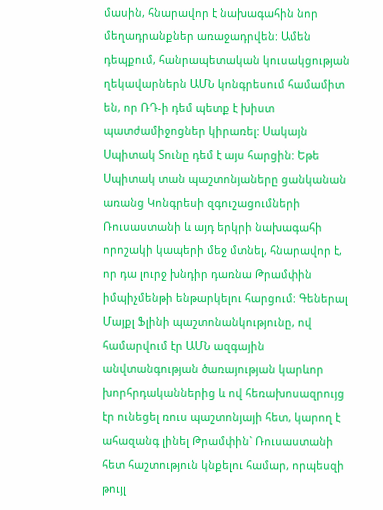մասին, հնարավոր է նախագահին նոր մեղադրանքներ առաջադրվեն: Ամեն դեպքում, հանրապետական կուսակցության ղեկավարներն ԱՄՆ կոնգրեսում համամիտ են, որ ՌԴ-ի դեմ պետք է խիստ պատժամիջոցներ կիրառել: Սակայն Սպիտակ Տունը դեմ է այս հարցին: Եթե Սպիտակ տան պաշտոնյաները ցանկանան առանց Կոնգրեսի զգուշացումների Ռուսաստանի և այդ երկրի նախագահի որոշակի կապերի մեջ մտնել, հնարավոր է, որ դա լուրջ խնդիր դառնա Թրամփին իմպիչմենթի ենթարկելու հարցում: Գեներալ Մայքլ Ֆլինի պաշտոնանկությունը, ով համարվում էր ԱՄՆ ազգային անվտանգության ծառայության կարևոր խորհրդականներից և ով հեռախոսազրույց էր ունեցել ռուս պաշտոնյայի հետ, կարող է ահազանգ լինել Թրամփին` Ռուսաստանի հետ հաշտություն կնքելու համար, որպեսզի թույլ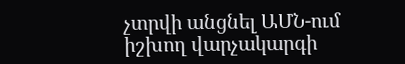չտրվի անցնել ԱՄՆ-ում իշխող վարչակարգի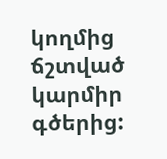կողմից ճշտված կարմիր գծերից: